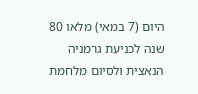היום (7 במאי) מלאו 80 שנה לכניעת גרמניה הנאצית ולסיום מלחמת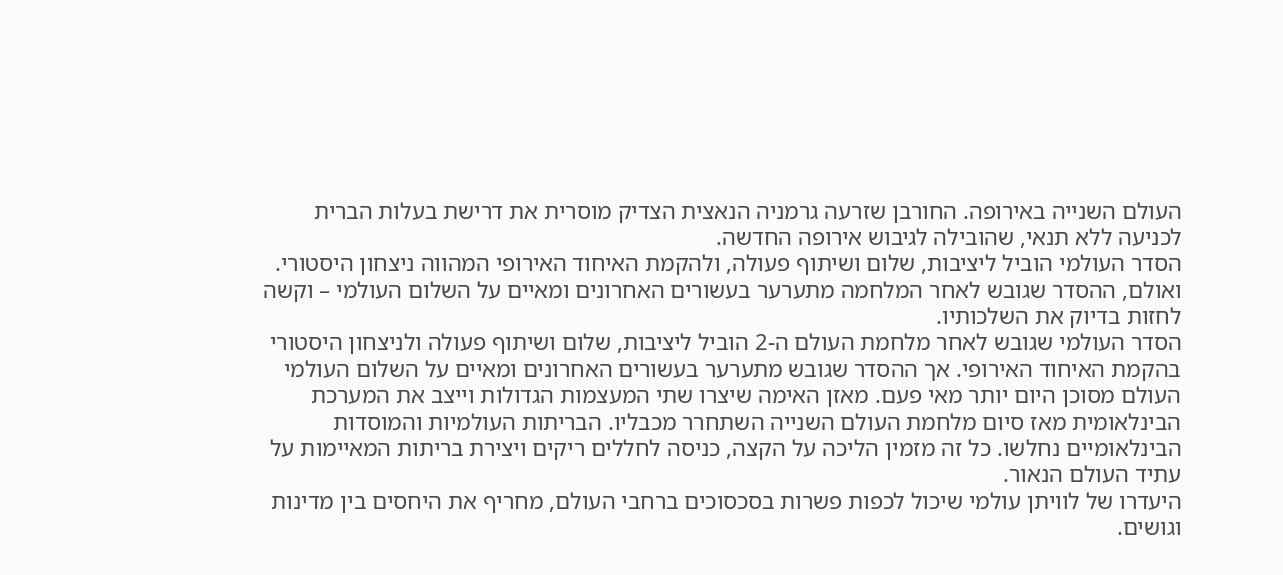העולם השנייה באירופה. החורבן שזרעה גרמניה הנאצית הצדיק מוסרית את דרישת בעלות הברית לכניעה ללא תנאי, שהובילה לגיבוש אירופה החדשה.
הסדר העולמי הוביל ליציבות, שלום ושיתוף פעולה, ולהקמת האיחוד האירופי המהווה ניצחון היסטורי. ואולם, ההסדר שגובש לאחר המלחמה מתערער בעשורים האחרונים ומאיים על השלום העולמי – וקשה לחזות בדיוק את השלכותיו.
הסדר העולמי שגובש לאחר מלחמת העולם ה-2 הוביל ליציבות, שלום ושיתוף פעולה ולניצחון היסטורי בהקמת האיחוד האירופי. אך ההסדר שגובש מתערער בעשורים האחרונים ומאיים על השלום העולמי
העולם מסוכן היום יותר מאי פעם. מאזן האימה שיצרו שתי המעצמות הגדולות וייצב את המערכת הבינלאומית מאז סיום מלחמת העולם השנייה השתחרר מכבליו. הבריתות העולמיות והמוסדות הבינלאומיים נחלשו. כל זה מזמין הליכה על הקצה, כניסה לחללים ריקים ויצירת בריתות המאיימות על עתיד העולם הנאור.
היעדרו של לוויתן עולמי שיכול לכפות פשרות בסכסוכים ברחבי העולם, מחריף את היחסים בין מדינות וגושים.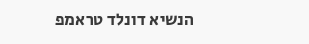הנשיא דונלד טראמפ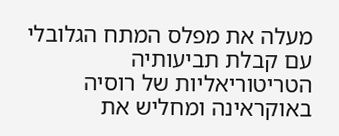מעלה את מפלס המתח הגלובלי עם קבלת תביעותיה הטריטוריאליות של רוסיה באוקראינה ומחליש את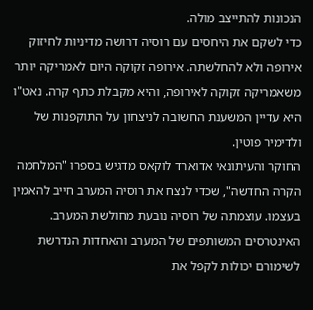הנכונות להתייצב מולה.
כדי לשקם את היחסים עם רוסיה דרושה מדיניות לחיזוק אירופה ולא להחלשתה. אירופה זקוקה היום לאמריקה יותר משאמריקה זקוקה לאירופה, והיא מקבלת כתף קרה. נאט"ו היא עדיין המשענת החשובה לניצחון על התוקפנות של ולדימיר פוטין.
החוקר והעיתונאי אדוארד לוקאס מדגיש בספרו "המלחמה הקרה החדשה", שכדי לנצח את רוסיה המערב חייב להאמין בעצמו. עוצמתה של רוסיה נובעת מחולשת המערב. האינטרסים המשותפים של המערב והאחדות הנדרשת לשימורם יכולות לקפל את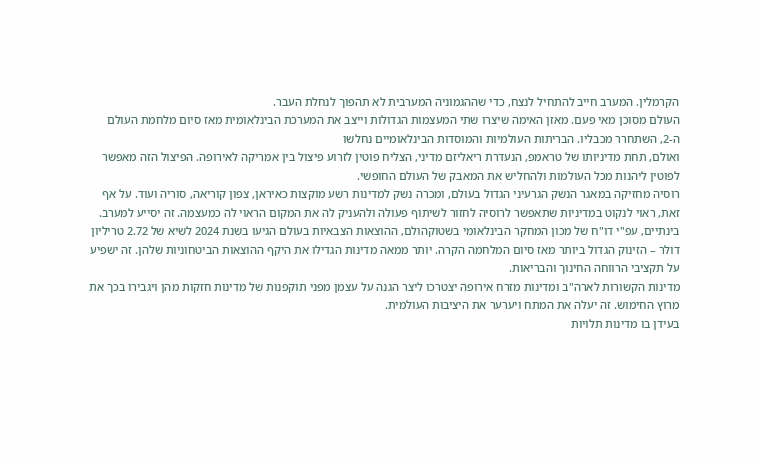הקרמלין. המערב חייב להתחיל לנצח, כדי שההגמוניה המערבית לא תהפוך לנחלת העבר.
העולם מסוכן מאי פעם. מאזן האימה שיצרו שתי המעצמות הגדולות וייצב את המערכת הבינלאומית מאז סיום מלחמת העולם ה-2, השתחרר מכבליו. הבריתות העולמיות והמוסדות הבינלאומיים נחלשו
ואולם, תחת מדיניותו של טראמפ, הנעדרת ריאליזם מדיני, הצליח פוטין לזרוע פיצול בין אמריקה לאירופה. הפיצול הזה מאפשר לפוטין ליהנות מכל העולמות ולהחליש את המאבק של העולם החופשי.
רוסיה מחזיקה במאגר הנשק הגרעיני הגדול בעולם, ומכרה נשק למדינות רשע מוקצות כאיראן, צפון קוריאה, סוריה ועוד. על אף זאת, ראוי לנקוט במדיניות שתאפשר לרוסיה לחזור לשיתוף פעולה ולהעניק לה את המקום הראוי לה כמעצמה. זה יסייע למערב.
בינתיים, עפ"י דו"ח של מכון המחקר הבינלאומי בשטוקהולם, ההוצאות הצבאיות בעולם הגיעו בשנת 2024 לשיא של 2.72 טריליון דולר – הזינוק הגדול ביותר מאז סיום המלחמה הקרה. יותר ממאה מדינות הגדילו את היקף ההוצאות הביטחוניות שלהן. זה ישפיע על תקציבי הרווחה החינוך והבריאות.
מדינות הקשורות לארה"ב ומדינות מזרח אירופה יצטרכו ליצר הגנה על עצמן מפני תוקפנות של מדינות חזקות מהן ויגבירו בכך את מרוץ החימוש. זה יעלה את המתח ויערער את היציבות העולמית.
בעידן בו מדינות תלויות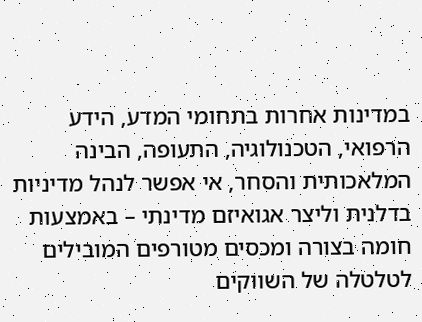במדינות אחרות בתחומי המדע, הידע הרפואי, הטכנולוגיה, התעופה, הבינה המלאכותית והסחר, אי אפשר לנהל מדיניות בדלנית וליצר אגואיזם מדינתי – באמצעות חומה בצורה ומכסים מטורפים המובילים לטלטלה של השווקים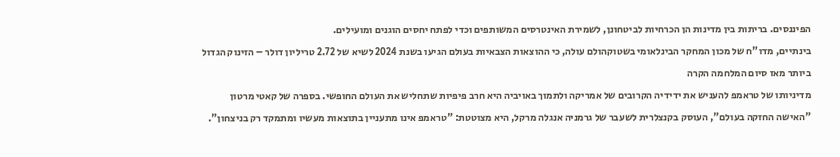הפיננסים. בריתות בין מדינות הן הכרחיות לביטחונן, לשמירת האינטרסים המשותפים וכדי לפתח יחסים הוגנים ומועילים.
בינתיים, מדו"ח של מכון המחקר הבינלאומי בשטוקהולם עולה, כי ההוצאות הצבאיות בעולם הגיעו בשנת 2024 לשיא של 2.72 טריליון דולר – הזינוק הגדול ביותר מאז סיום המלחמה הקרה
מדיניותו של טראמפ להעניש את ידידיה הקרובים של אמריקה ולתמוך באויביה היא חרב פיפיות שתחליש את העולם החופשי. בספרה של קאטי מרטון "האישה החזקה בעולם", העוסק בקנצלרית לשעבר של גרמניה אנגלה מרקל, היא מצוטטת: "טראמפ אינו מתעניין בתוצאות מעשיו ומתמקד רק בניצחון".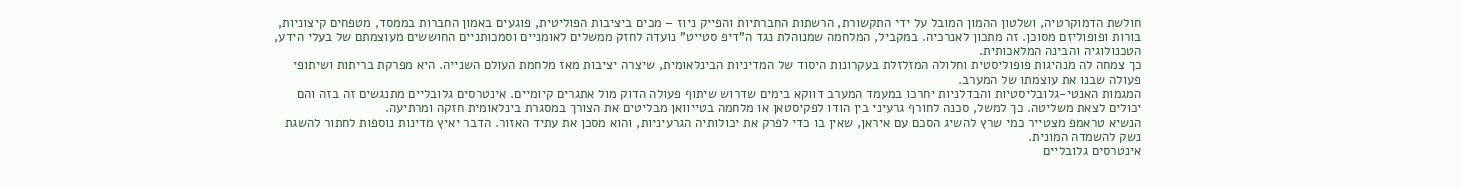חולשת הדמוקרטיה, ושלטון ההמון המובל על ידי התקשורת, הרשתות החברתיות והפייק ניוז – מכים ביציבות הפוליטית, פוגעים באמון החברות בממסד, מטפחים קיצוניות, בורות ופופוליזם מסוכן. זה מתכון לאנרכיה. במקביל, המלחמה שמנוהלת נגד ה"דיפ סטייט" נועדה לחזק ממשלים לאומניים וסמכותניים החוששים מעוצמתם של בעלי הידע, הטכנולוגיה והבינה המלאכותית.
כך צמחה לה מנהיגות פופוליסטית וחלולה המזלזלת בעקרונות היסוד של המדיניות הבינלאומית, שיצרה יציבות מאז מלחמת העולם השנייה. היא מפרקת בריתות ושיתופי פעולה שבנו את עוצמתו של המערב.
המגמות האנטי-גלובליסטיות והבדלניות יחרכו במעמד המערב דווקא בימים שדרוש שיתוף פעולה הדוק מול אתגרים קיומיים. אינטרסים גלובליים מתנגשים זה בזה והם יכולים לצאת משליטה. כך למשל, סכנה לחורף גרעיני בין הודו לפקיסטאן או מלחמה בטייוואן מבליטים את הצורך במסגרת בינלאומית חזקה ומרתיעה.
הנשיא טראמפ מצטייר כמי שרץ להשיג הסכם עם איראן, שאין בו כדי לפרק את יכולותיה הגרעיניות, והוא מסכן את עתיד האזור. הדבר יאיץ מדינות נוספות לחתור להשגת נשק להשמדה המונית.
אינטרסים גלובליים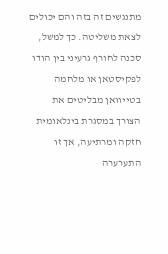מתנגשים זה בזה והם יכולים לצאת משליטה. כך למשל, סכנה לחורף גרעיני בין הודו לפקיסטאן או מלחמה בטייוואן מבליטים את הצורך במסגרת בינלאומית חזקה ומרתיעה, אך זו התערערה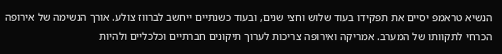הנשיא טראמפ יסיים את תפקידו בעוד שלוש וחצי שנים, ובעוד כשנתיים ייחשב לברווז צולע. אורך הנשימה של אירופה הכרחי לתקוותו של המערב. אמריקה ואירופה צריכות לערוך תיקונים חברתיים וכלכליים ולהיות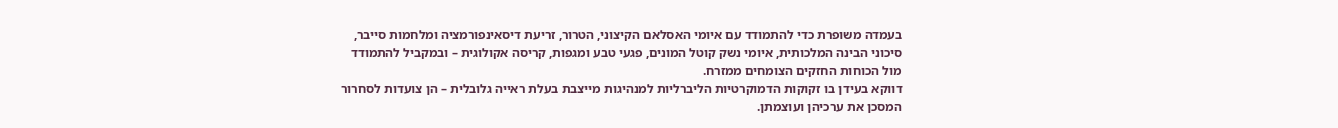בעמדה משופרת כדי להתמודד עם איומי האסלאם הקיצוני, הטרור, זריעת דיסאינפורמציה ומלחמות סייבר, סיכוני הבינה המלכותית, איומי נשק קוטל המונים, פגעי טבע ומגפות, קריסה אקולוגית – ובמקביל להתמודד מול הכוחות החזקים הצומחים ממזרח.
דווקא בעידן בו זקוקות הדמוקרטיות הליברליות למנהיגות מייצבת בעלת ראייה גלובלית – הן צועדות לסחרור המסכן את ערכיהן ועוצמתן.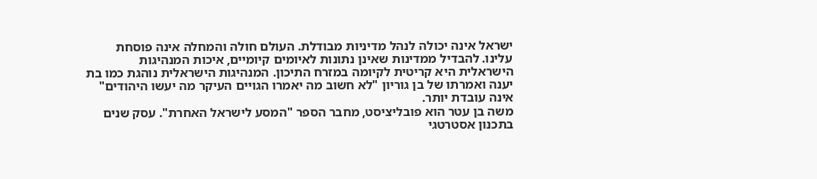ישראל אינה יכולה לנהל מדיניות מבודלת. העולם חולה והמחלה אינה פוסחת עלינו. להבדיל ממדינות שאינן נתונות לאיומים קיומיים, איכות המנהיגות הישראלית היא קריטית לקיומה במזרח התיכון. המנהיגות הישראלית נוהגת כמו בת יענה ואמרתו של בן גוריון "לא חשוב מה יאמרו הגויים העיקר מה יעשו היהודים" אינה עובדת יותר.
משה בן עטר הוא פובליציסט, מחבר הספר "המסע לישראל האחרת". עסק שנים בתכנון אסטרטגי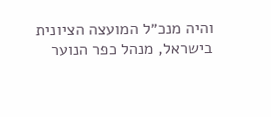והיה מנכ״ל המועצה הציונית בישראל, מנהל כפר הנוער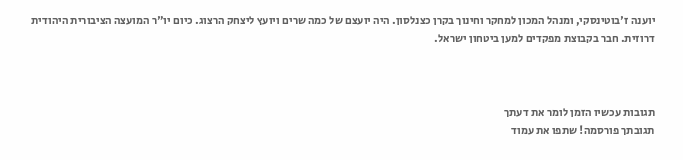יוענה ז'בוטינסקי, ומנהל המכון למחקר וחינוך בקרן כצנלסון. היה יועצם של כמה שרים ויועץ ליצחק הרצוג. כיום יו"ר המועצה הציבורית היהודית דרוזית. חבר בקבוצת מפקדים למען ביטחון ישראל.



תגובות עכשיו הזמן לומר את דעתך
תגובתך פורסמה! שתפו את עמוד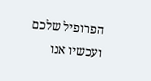הפרופיל שלכם
ועכשיו אנו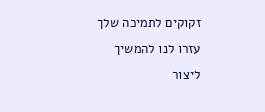זקוקים לתמיכה שלך עזרו לנו להמשיך ליצור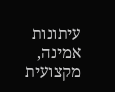עיתונות אמינה, מקצועית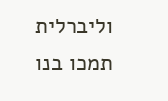וליברלית
תמכו בנו